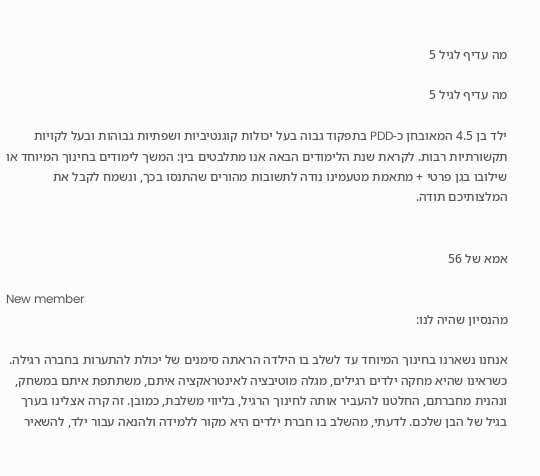מה עדיף לגיל 5

מה עדיף לגיל 5

ילד בן 4.5 המאובחן כ-PDD בתפקוד גבוה בעל יכולות קוגנטיביות ושפתיות גבוהות ובעל לקויות תקשורתיות רבות. לקראת שנת הלימודים הבאה אנו מתלבטים בין: המשך לימודים בחינוך המיוחד או שילובו בגן פרטי + מתאמת מטעמינו נודה לתשובות מהורים שהתנסו בכך, ונשמח לקבל את המלצותיכם תודה.


אמא של 56

New member
מהנסיון שהיה לנו:

אנחנו נשארנו בחינוך המיוחד עד לשלב בו הילדה הראתה סימנים של יכולת להתערות בחברה רגילה. כשראינו שהיא מחקה ילדים רגילים, מגלה מוטיבציה לאינטראקציה איתם, משתתפת איתם במשחק, ונהנית מחברתם, החלטנו להעביר אותה לחינוך הרגיל, בליווי משלבת, כמובן. זה קרה אצלינו בערך בגיל של הבן שלכם. לדעתי, מהשלב בו חברת ילדים היא מקור ללמידה ולהנאה עבור ילד, להשאיר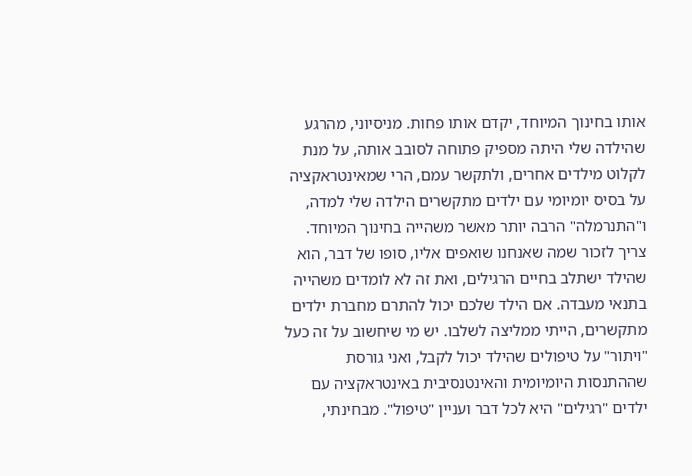אותו בחינוך המיוחד, יקדם אותו פחות. מניסיוני, מהרגע שהילדה שלי היתה מספיק פתוחה לסובב אותה, על מנת לקלוט מילדים אחרים, ולתקשר עמם, הרי שמאינטראקציה על בסיס יומיומי עם ילדים מתקשרים הילדה שלי למדה, ו"התנרמלה" הרבה יותר מאשר משהייה בחינוך המיוחד. צריך לזכור שמה שאנחנו שואפים אליו, סופו של דבר, הוא שהילד ישתלב בחיים הרגילים, ואת זה לא לומדים משהייה בתנאי מעבדה. אם הילד שלכם יכול להתרם מחברת ילדים מתקשרים, הייתי ממליצה לשלבו. יש מי שיחשוב על זה כעל "ויתור" על טיפולים שהילד יכול לקבל, ואני גורסת שההתנסות היומיומית והאינטנסיבית באינטראקציה עם ילדים "רגילים" היא לכל דבר ועניין "טיפול". מבחינתי,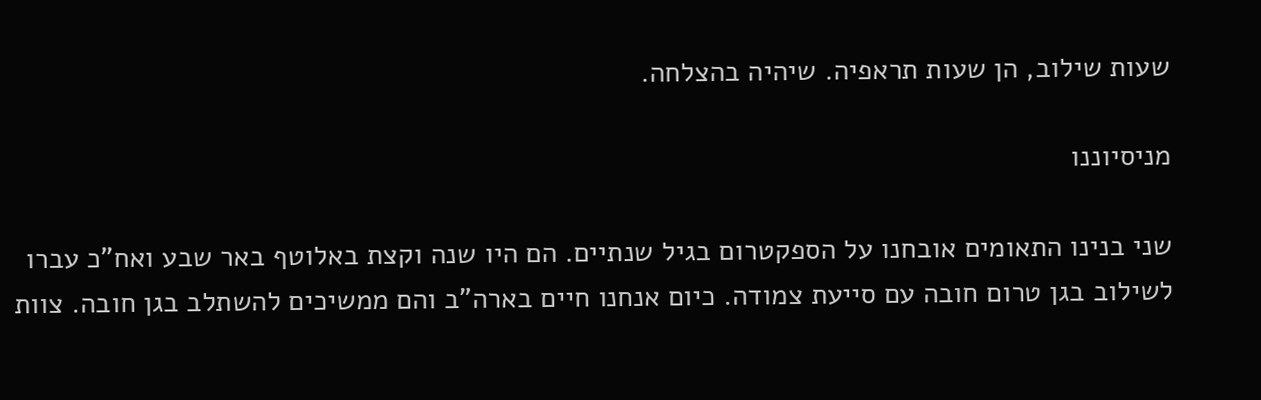שעות שילוב, הן שעות תראפיה. שיהיה בהצלחה.

מניסיוננו

שני בנינו התאומים אובחנו על הספקטרום בגיל שנתיים. הם היו שנה וקצת באלוטף באר שבע ואח"כ עברו לשילוב בגן טרום חובה עם סייעת צמודה. כיום אנחנו חיים בארה"ב והם ממשיכים להשתלב בגן חובה. צוות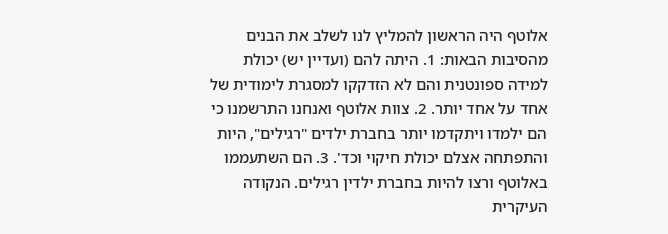אלוטף היה הראשון להמליץ לנו לשלב את הבנים מהסיבות הבאות: 1. היתה להם (ועדיין יש) יכולת למידה ספונטנית והם לא הזדקקו למסגרת לימודית של אחד על אחד יותר. 2. צוות אלוטף ואנחנו התרשמנו כי הם ילמדו ויתקדמו יותר בחברת ילדים "רגילים", היות והתפתחה אצלם יכולת חיקוי וכד'. 3. הם השתעממו באלוטף ורצו להיות בחברת ילדין רגילים. הנקודה העיקרית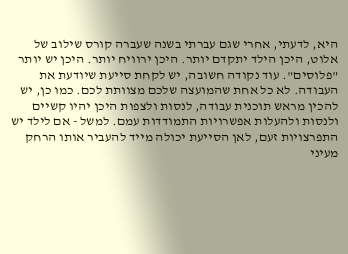היא, לדעתי, אחרי שגם עברתי בשנה שעברה קורס שילוב של אלוט, היכן הילד יתקדם יותר. היכן ירוויח יותר. היכן יש יותר "פלוסים". עוד נקודה חשובה, יש לקחת סייעת שיודעת את העבודה. לא כל אחת שהמועצה שלכם מצוותת לכם. כמו כן, יש להכין מראש תוכנית עבודה, לנסות ולצפות היכן יהיו קשיים ולנסות ולהעלות אפשרויות התמודדות עמם. למשל - אם לילד יש התפרצויות זעם, לאן הסייעת יכולה מייד להעביר אותו הרחק מעיני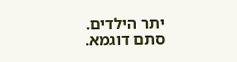יתר הילדים. סתם דוגמא.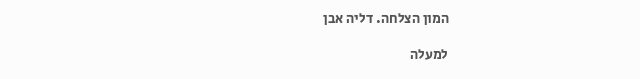המון הצלחה. דליה אבן

למעלה